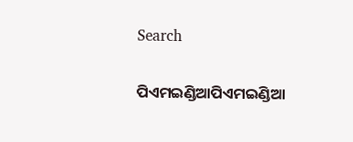Search

ପିଏମଇଣ୍ଡିଆପିଏମଇଣ୍ଡିଆ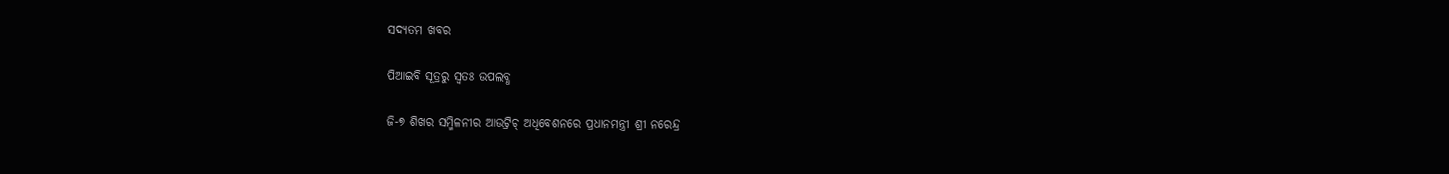ସଦ୍ୟତମ ଖବର

ପିଆଇବି ସୂତ୍ରରୁ ସ୍ବତଃ ଉପଲବ୍ଧ

ଜି-୭ ଶିଖର ସମ୍ମିଳନୀର ଆଉଟ୍ରିଚ୍ ଅଧିବେଶନରେ ପ୍ରଧାନମନ୍ତ୍ରୀ ଶ୍ରୀ ନରେନ୍ଦ୍ର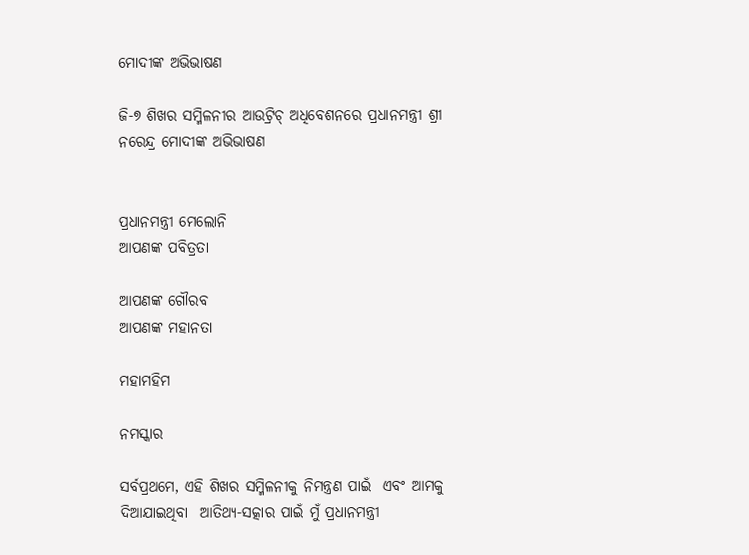ମୋଦୀଙ୍କ ଅଭିଭାଷଣ

ଜି-୭ ଶିଖର ସମ୍ମିଳନୀର ଆଉଟ୍ରିଚ୍ ଅଧିବେଶନରେ ପ୍ରଧାନମନ୍ତ୍ରୀ ଶ୍ରୀ ନରେନ୍ଦ୍ର ମୋଦୀଙ୍କ ଅଭିଭାଷଣ


ପ୍ରଧାନମନ୍ତ୍ରୀ ମେଲୋନି
ଆପଣଙ୍କ ପବିତ୍ରତା

ଆପଣଙ୍କ ଗୌରବ
ଆପଣଙ୍କ ମହାନତା

ମହାମହିମ

ନମସ୍କାର

ସର୍ବପ୍ରଥମେ, ଏହି ଶିଖର ସମ୍ମିଳନୀକୁ ନିମନ୍ତ୍ରଣ ପାଇଁ  ଏବଂ ଆମକୁ ଦିଆଯାଇଥିବା  ଆତିଥ୍ୟ-ସତ୍କାର ପାଇଁ ମୁଁ ପ୍ରଧାନମନ୍ତ୍ରୀ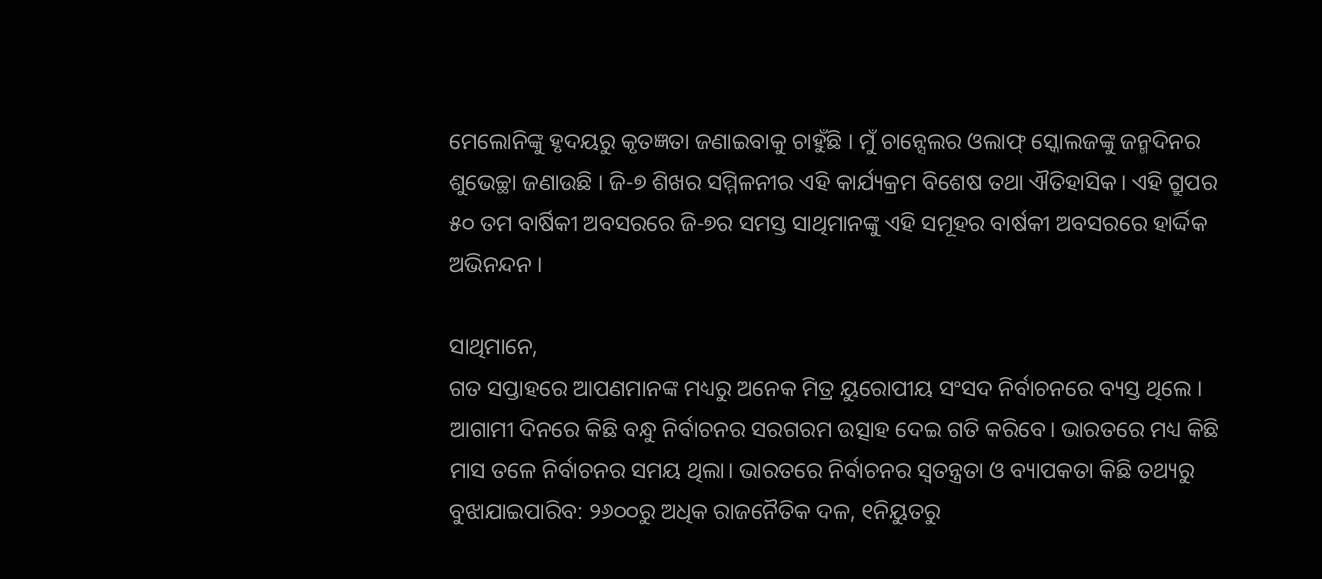ମେଲୋନିଙ୍କୁ ହୃଦୟରୁ କୃତଜ୍ଞତା ଜଣାଇବାକୁ ଚାହୁଁଛି । ମୁଁ ଚାନ୍ସେଲର ଓଲାଫ୍ ସ୍କୋଲଜଙ୍କୁ ଜନ୍ମଦିନର ଶୁଭେଚ୍ଛା ଜଣାଉଛି । ଜି-୭ ଶିଖର ସମ୍ମିଳନୀର ଏହି କାର୍ଯ୍ୟକ୍ରମ ବିଶେଷ ତଥା ଐତିହାସିକ। ଏହି ଗ୍ରୁପର ୫୦ ତମ ବାର୍ଷିକୀ ଅବସରରେ ଜି-୭ର ସମସ୍ତ ସାଥିମାନଙ୍କୁ ଏହି ସମୂହର ବାର୍ଷକୀ ଅବସରରେ ହାର୍ଦ୍ଦିକ ଅଭିନନ୍ଦନ ।

ସାଥିମାନେ,
ଗତ ସପ୍ତାହରେ ଆପଣମାନଙ୍କ ମଧ୍ୟରୁ ଅନେକ ମିତ୍ର ୟୁରୋପୀୟ ସଂସଦ ନିର୍ବାଚନରେ ବ୍ୟସ୍ତ ଥିଲେ । ଆଗାମୀ ଦିନରେ କିଛି ବନ୍ଧୁ ନିର୍ବାଚନର ସରଗରମ ଉତ୍ସାହ ଦେଇ ଗତି କରିବେ। ଭାରତରେ ମଧ୍ୟ କିଛି ମାସ ତଳେ ନିର୍ବାଚନର ସମୟ ଥିଲା। ଭାରତରେ ନିର୍ବାଚନର ସ୍ଵତନ୍ତ୍ରତା ଓ ବ୍ୟାପକତା କିଛି ତଥ୍ୟରୁ ବୁଝାଯାଇପାରିବ: ୨୬୦୦ରୁ ଅଧିକ ରାଜନୈତିକ ଦଳ, ୧ନିୟୁତରୁ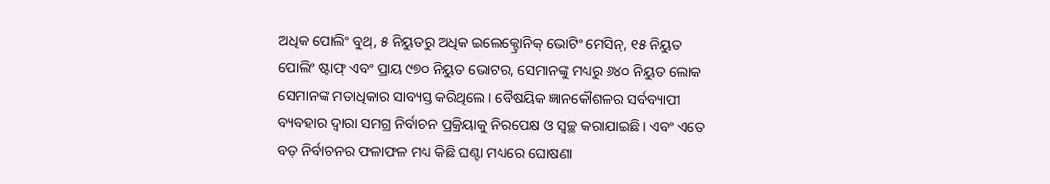ଅଧିକ ପୋଲିଂ ବୁଥ୍, ୫ ନିୟୁତରୁ ଅଧିକ ଇଲେକ୍ଟ୍ରୋନିକ୍ ଭୋଟିଂ ମେସିନ୍, ୧୫ ନିୟୁତ ପୋଲିଂ ଷ୍ଟାଫ୍ ଏବଂ ପ୍ରାୟ ୯୭୦ ନିୟୁତ ଭୋଟର, ସେମାନଙ୍କୁ ମଧ୍ୟରୁ ୬୪୦ ନିୟୁତ ଲୋକ ସେମାନଙ୍କ ମତାଧିକାର ସାବ୍ୟସ୍ତ କରିଥିଲେ। ବୈଷୟିକ ଜ୍ଞାନକୌଶଳର ସର୍ବବ୍ୟାପୀ ବ୍ୟବହାର ଦ୍ୱାରା ସମଗ୍ର ନିର୍ବାଚନ ପ୍ରକ୍ରିୟାକୁ ନିରପେକ୍ଷ ଓ ସ୍ୱଚ୍ଛ କରାଯାଇଛି। ଏବଂ ଏତେ ବଡ଼ ନିର୍ବାଚନର ଫଳାଫଳ ମଧ୍ୟ କିଛି ଘଣ୍ଟା ମଧ୍ୟରେ ଘୋଷଣା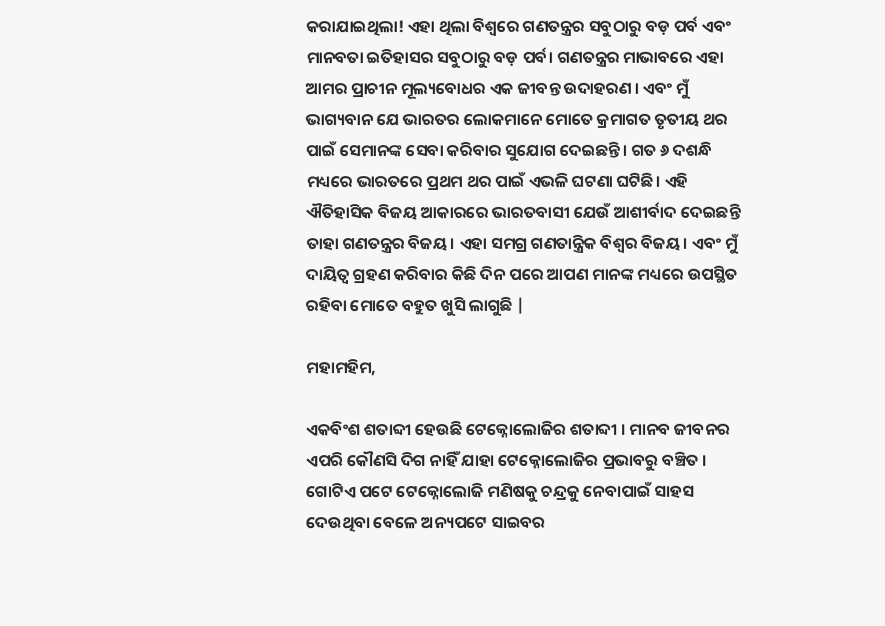କରାଯାଇଥିଲା! ଏହା ଥିଲା ବିଶ୍ୱରେ ଗଣତନ୍ତ୍ରର ସବୁଠାରୁ ବଡ଼ ପର୍ବ ଏବଂ ମାନବତା ଇତିହାସର ସବୁଠାରୁ ବଡ଼ ପର୍ବ। ଗଣତନ୍ତ୍ରର ମାଭାବରେ ଏହା ଆମର ପ୍ରାଚୀନ ମୂଲ୍ୟବୋଧର ଏକ ଜୀବନ୍ତ ଉଦାହରଣ । ଏବଂ ମୁଁ ଭାଗ୍ୟବାନ ଯେ ଭାରତର ଲୋକମାନେ ମୋତେ କ୍ରମାଗତ ତୃତୀୟ ଥର ପାଇଁ ସେମାନଙ୍କ ସେବା କରିବାର ସୁଯୋଗ ଦେଇଛନ୍ତି । ଗତ ୬ ଦଶନ୍ଧି ମଧ୍ୟରେ ଭାରତରେ ପ୍ରଥମ ଥର ପାଇଁ ଏଭଳି ଘଟଣା ଘଟିଛି। ଏହି ଐତିହାସିକ ବିଜୟ ଆକାରରେ ଭାରତବାସୀ ଯେଉଁ ଆଶୀର୍ବାଦ ଦେଇଛନ୍ତି ତାହା ଗଣତନ୍ତ୍ରର ବିଜୟ। ଏହା ସମଗ୍ର ଗଣତାନ୍ତ୍ରିକ ବିଶ୍ୱର ବିଜୟ। ଏବଂ ମୁଁ ଦାୟିତ୍ୱ ଗ୍ରହଣ କରିବାର କିଛି ଦିନ ପରେ ଆପଣ ମାନଙ୍କ ମଧ୍ୟରେ ଉପସ୍ଥିତ ରହିବା ମୋତେ ବହୁତ ଖୁସି ଲାଗୁଛି |

ମହାମହିମ,

ଏକବିଂଶ ଶତାବ୍ଦୀ ହେଉଛି ଟେକ୍ନୋଲୋଜିର ଶତାବ୍ଦୀ । ମାନବ ଜୀବନର ଏପରି କୌଣସି ଦିଗ ନାହିଁ ଯାହା ଟେକ୍ନୋଲୋଜିର ପ୍ରଭାବରୁ ବଞ୍ଚିତ । ଗୋଟିଏ ପଟେ ଟେକ୍ନୋଲୋଜି ମଣିଷକୁ ଚନ୍ଦ୍ରକୁ ନେବାପାଇଁ ସାହସ ଦେଉଥିବା ବେଳେ ଅନ୍ୟପଟେ ସାଇବର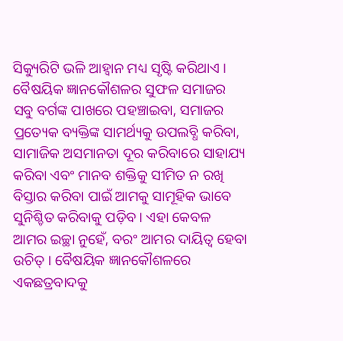ସିକ୍ୟୁରିଟି ଭଳି ଆହ୍ଵାନ ମଧ୍ୟ ସୃଷ୍ଟି କରିଥାଏ । ବୈଷୟିକ ଜ୍ଞାନକୌଶଳର ସୁଫଳ ସମାଜର ସବୁ ବର୍ଗଙ୍କ ପାଖରେ ପହଞ୍ଚାଇବା, ସମାଜର ପ୍ରତ୍ୟେକ ବ୍ୟକ୍ତିଙ୍କ ସାମର୍ଥ୍ୟକୁ ଉପଲବ୍ଧି କରିବା, ସାମାଜିକ ଅସମାନତା ଦୂର କରିବାରେ ସାହାଯ୍ୟ କରିବା ଏବଂ ମାନବ ଶକ୍ତିକୁ ସୀମିତ ନ ରଖି ବିସ୍ତାର କରିବା ପାଇଁ ଆମକୁ ସାମୂହିକ ଭାବେ ସୁନିଶ୍ଚିତ କରିବାକୁ ପଡ଼ିବ। ଏହା କେବଳ ଆମର ଇଚ୍ଛା ନୁହେଁ, ବରଂ ଆମର ଦାୟିତ୍ୱ ହେବା ଉଚିତ୍ । ବୈଷୟିକ ଜ୍ଞାନକୌଶଳରେ ଏକଛତ୍ରବାଦକୁ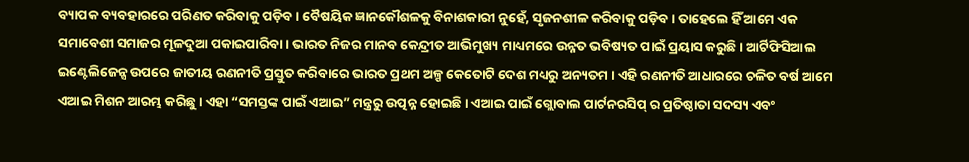ବ୍ୟାପକ ବ୍ୟବହାରରେ ପରିଣତ କରିବାକୁ ପଡ଼ିବ। ବୈଷୟିକ ଜ୍ଞାନକୌଶଳକୁ ବିନାଶକାରୀ ନୁହେଁ, ସୃଜନଶୀଳ କରିବାକୁ ପଡ଼ିବ। ତାହେଲେ ହିଁ ଆମେ ଏକ ସମାବେଶୀ ସମାଜର ମୂଳଦୁଆ ପକାଇପାରିବା। ଭାରତ ନିଜର ମାନବ କେନ୍ଦ୍ରୀତ ଆଭିମୁଖ୍ୟ ମାଧ୍ୟମରେ ଉନ୍ନତ ଭବିଷ୍ୟତ ପାଇଁ ପ୍ରୟାସ କରୁଛି । ଆର୍ଟିଫିସିଆଲ ଇଣ୍ଟେଲିଜେନ୍ସ ଉପରେ ଜାତୀୟ ରଣନୀତି ପ୍ରସ୍ତୁତ କରିବାରେ ଭାରତ ପ୍ରଥମ ଅଳ୍ପ କେତୋଟି ଦେଶ ମଧ୍ୟରୁ ଅନ୍ୟତମ । ଏହି ରଣନୀତି ଆଧାରରେ ଚଳିତ ବର୍ଷ ଆମେ ଏଆଇ ମିଶନ ଆରମ୍ଭ କରିଛୁ । ଏହା “ସମସ୍ତଙ୍କ ପାଇଁ ଏଆଇ” ମନ୍ତ୍ରରୁ ଉତ୍ପନ୍ନ ହୋଇଛି । ଏଆଇ ପାଇଁ ଗ୍ଲୋବାଲ ପାର୍ଟନରସିପ୍ ର ପ୍ରତିଷ୍ଠାତା ସଦସ୍ୟ ଏବଂ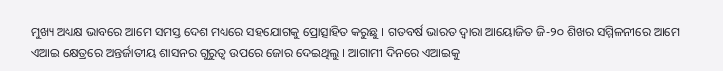ମୁଖ୍ୟ ଅଧ୍ୟକ୍ଷ ଭାବରେ ଆମେ ସମସ୍ତ ଦେଶ ମଧ୍ୟରେ ସହଯୋଗକୁ ପ୍ରୋତ୍ସାହିତ କରୁଛୁ । ଗତବର୍ଷ ଭାରତ ଦ୍ୱାରା ଆୟୋଜିତ ଜି-୨୦ ଶିଖର ସମ୍ମିଳନୀରେ ଆମେ ଏଆଇ କ୍ଷେତ୍ରରେ ଅନ୍ତର୍ଜାତୀୟ ଶାସନର ଗୁରୁତ୍ୱ ଉପରେ ଜୋର ଦେଇଥିଲୁ । ଆଗାମୀ ଦିନରେ ଏଆଇକୁ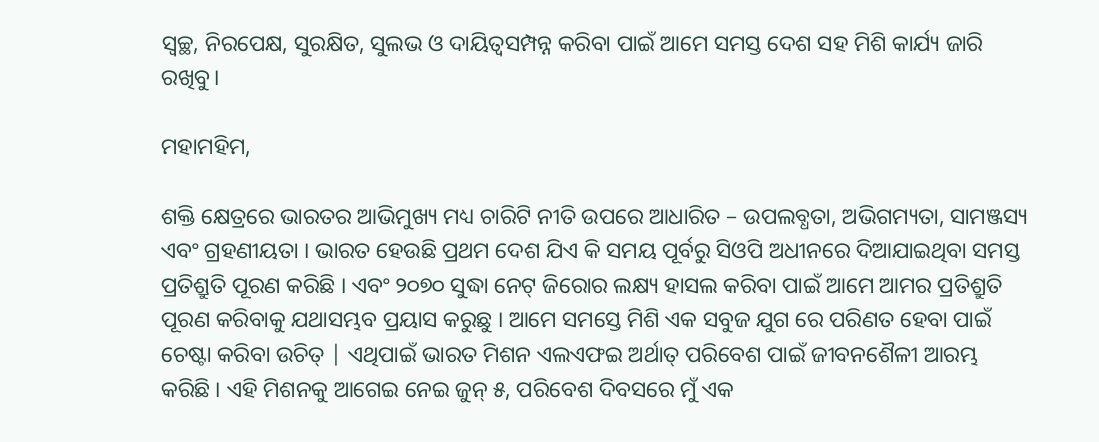ସ୍ୱଚ୍ଛ, ନିରପେକ୍ଷ, ସୁରକ୍ଷିତ, ସୁଲଭ ଓ ଦାୟିତ୍ବସମ୍ପନ୍ନ କରିବା ପାଇଁ ଆମେ ସମସ୍ତ ଦେଶ ସହ ମିଶି କାର୍ଯ୍ୟ ଜାରି ରଖିବୁ।

ମହାମହିମ,

ଶକ୍ତି କ୍ଷେତ୍ରରେ ଭାରତର ଆଭିମୁଖ୍ୟ ମଧ୍ୟ ଚାରିଟି ନୀତି ଉପରେ ଆଧାରିତ – ଉପଲବ୍ଧତା, ଅଭିଗମ୍ୟତା, ସାମଞ୍ଜସ୍ୟ ଏବଂ ଗ୍ରହଣୀୟତା । ଭାରତ ହେଉଛି ପ୍ରଥମ ଦେଶ ଯିଏ କି ସମୟ ପୂର୍ବରୁ ସିଓପି ଅଧୀନରେ ଦିଆଯାଇଥିବା ସମସ୍ତ ପ୍ରତିଶ୍ରୁତି ପୂରଣ କରିଛି । ଏବଂ ୨୦୭୦ ସୁଦ୍ଧା ନେଟ୍ ଜିରୋର ଲକ୍ଷ୍ୟ ହାସଲ କରିବା ପାଇଁ ଆମେ ଆମର ପ୍ରତିଶ୍ରୁତି ପୂରଣ କରିବାକୁ ଯଥାସମ୍ଭବ ପ୍ରୟାସ କରୁଛୁ । ଆମେ ସମସ୍ତେ ମିଶି ଏକ ସବୁଜ ଯୁଗ ରେ ପରିଣତ ହେବା ପାଇଁ ଚେଷ୍ଟା କରିବା ଉଚିତ୍ | ଏଥିପାଇଁ ଭାରତ ମିଶନ ଏଲଏଫଇ ଅର୍ଥାତ୍ ପରିବେଶ ପାଇଁ ଜୀବନଶୈଳୀ ଆରମ୍ଭ କରିଛି । ଏହି ମିଶନକୁ ଆଗେଇ ନେଇ ଜୁନ୍ ୫, ପରିବେଶ ଦିବସରେ ମୁଁ ଏକ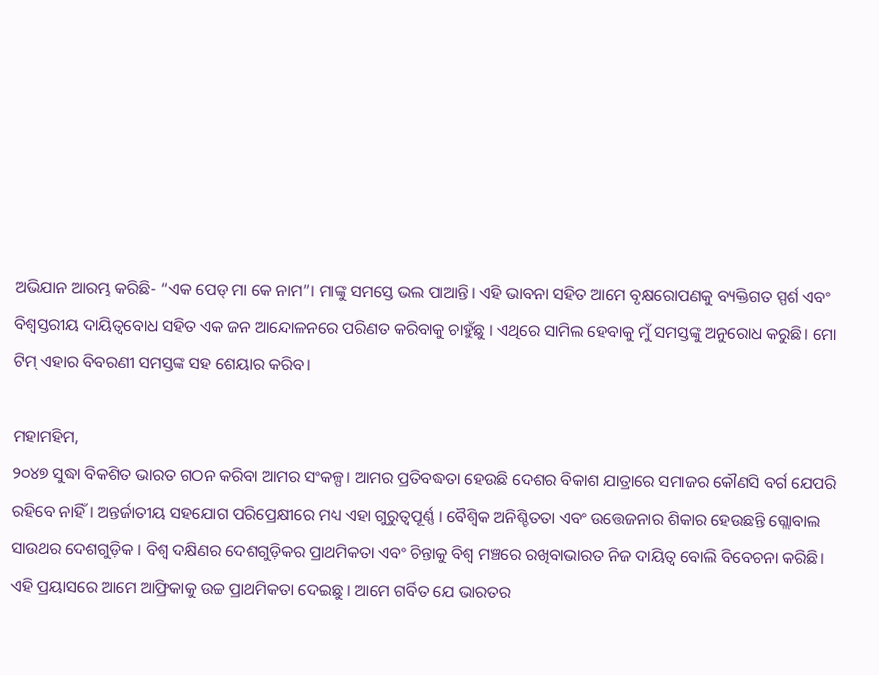ଅଭିଯାନ ଆରମ୍ଭ କରିଛି- “ଏକ ପେଡ୍ ମା କେ ନାମ”। ମାଙ୍କୁ ସମସ୍ତେ ଭଲ ପାଆନ୍ତି। ଏହି ଭାବନା ସହିତ ଆମେ ବୃକ୍ଷରୋପଣକୁ ବ୍ୟକ୍ତିଗତ ସ୍ପର୍ଶ ଏବଂ ବିଶ୍ୱସ୍ତରୀୟ ଦାୟିତ୍ୱବୋଧ ସହିତ ଏକ ଜନ ଆନ୍ଦୋଳନରେ ପରିଣତ କରିବାକୁ ଚାହୁଁଛୁ । ଏଥିରେ ସାମିଲ ହେବାକୁ ମୁଁ ସମସ୍ତଙ୍କୁ ଅନୁରୋଧ କରୁଛି। ମୋ ଟିମ୍ ଏହାର ବିବରଣୀ ସମସ୍ତଙ୍କ ସହ ଶେୟାର କରିବ।

ମହାମହିମ,
୨୦୪୭ ସୁଦ୍ଧା ବିକଶିତ ଭାରତ ଗଠନ କରିବା ଆମର ସଂକଳ୍ପ। ଆମର ପ୍ରତିବଦ୍ଧତା ହେଉଛି ଦେଶର ବିକାଶ ଯାତ୍ରାରେ ସମାଜର କୌଣସି ବର୍ଗ ଯେପରି ରହିବେ ନାହିଁ। ଅନ୍ତର୍ଜାତୀୟ ସହଯୋଗ ପରିପ୍ରେକ୍ଷୀରେ ମଧ୍ୟ ଏହା ଗୁରୁତ୍ୱପୂର୍ଣ୍ଣ । ବୈଶ୍ୱିକ ଅନିଶ୍ଚିତତା ଏବଂ ଉତ୍ତେଜନାର ଶିକାର ହେଉଛନ୍ତି ଗ୍ଲୋବାଲ ସାଉଥର ଦେଶଗୁଡ଼ିକ । ବିଶ୍ୱ ଦକ୍ଷିଣର ଦେଶଗୁଡ଼ିକର ପ୍ରାଥମିକତା ଏବଂ ଚିନ୍ତାକୁ ବିଶ୍ୱ ମଞ୍ଚରେ ରଖିବାଭାରତ ନିଜ ଦାୟିତ୍ୱ ବୋଲି ବିବେଚନା କରିଛି। ଏହି ପ୍ରୟାସରେ ଆମେ ଆଫ୍ରିକାକୁ ଉଚ୍ଚ ପ୍ରାଥମିକତା ଦେଇଛୁ । ଆମେ ଗର୍ବିତ ଯେ ଭାରତର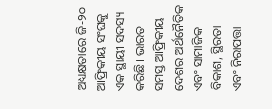ଅଧ୍ୟକ୍ଷତାରେ ଜି-୨୦ ଆଫ୍ରିକୀୟ ସଂଘକୁ ଏକ ସ୍ଥାୟୀ ସଦସ୍ୟ କରିଛି। ଭାରତ ସମସ୍ତ ଆଫ୍ରିକୀୟ ଦେଶର ଅର୍ଥନୈତିକ ଏବଂ ସାମାଜିକ ବିକାଶ, ସ୍ଥିରତା ଏବଂ ନିରାପତ୍ତା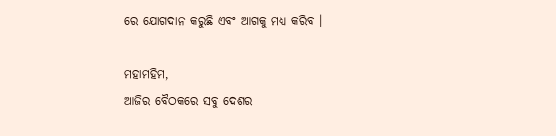ରେ ଯୋଗଦାନ କରୁଛି ଏବଂ ଆଗକୁ ମଧ୍ୟ କରିବ ।

ମହାମହିମ,
ଆଜିର ବୈଠକରେ ସବୁ ଦେଶର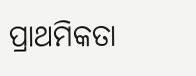ପ୍ରାଥମିକତା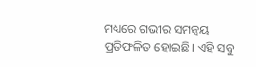ମଧ୍ୟରେ ଗଭୀର ସମନ୍ୱୟ ପ୍ରତିଫଳିତ ହୋଇଛି। ଏହି ସବୁ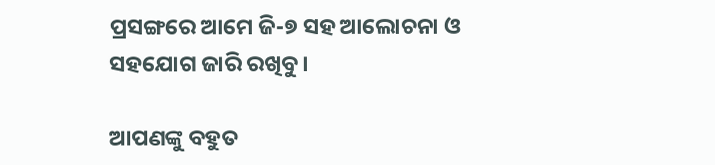ପ୍ରସଙ୍ଗରେ ଆମେ ଜି-୭ ସହ ଆଲୋଚନା ଓ ସହଯୋଗ ଜାରି ରଖିବୁ।

ଆପଣଙ୍କୁ ବହୁତ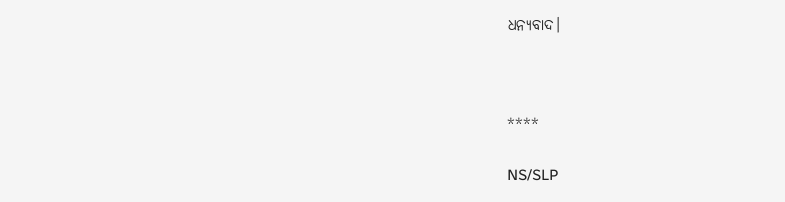ଧନ୍ୟବାଦ।



****

NS/SLP